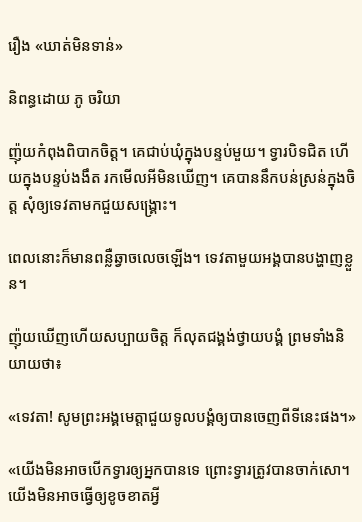រឿង «ឃាត់មិនទាន់»

និពន្ធដោយ ភូ ចរិយា

ញ៉ុយកំពុងពិបាកចិត្ត។ គេជាប់ឃុំក្នុងបន្ទប់មួយ។ ទ្វារបិទជិត ហើយក្នុងបន្ទប់ងងឹត រកមើលអីមិនឃើញ។ គេបាននឹកបន់ស្រន់ក្នុងចិត្ត សុំឲ្យទេវតាមកជួយសង្គ្រោះ។

ពេលនោះក៏មានពន្លឺឆ្វាចលេចឡើង។ ទេវតាមួយអង្គបានបង្ហាញខ្លួន។

ញ៉ុយឃើញហើយសប្បាយចិត្ត ក៏លុតជង្គង់ថ្វាយបង្គំ ព្រមទាំងនិយាយថា៖

«ទេវតា! សូមព្រះអង្គមេត្តាជួយទូលបង្គំឲ្យបានចេញពីទីនេះផង។»

«យើងមិនអាចបើកទ្វារឲ្យអ្នកបានទេ ព្រោះទ្វារត្រូវបានចាក់សោ។ យើងមិនអាចធ្វើឲ្យខូចខាតអ្វី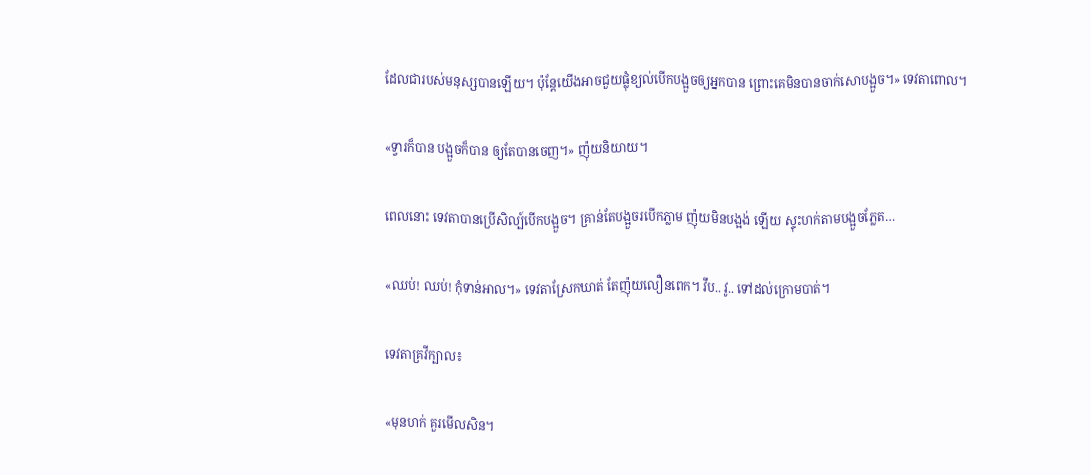ដែលជារបស់មនុស្សបានឡើយ។ ប៉ុន្តែយើងអាចជួយផ្លុំខ្យល់បើកបង្អួចឲ្យអ្នកបាន ព្រោះគេមិនបានចាក់សោបង្អួច។» ទេវតាពោល។

«ទ្វារក៏បាន បង្អួចក៏បាន ឲ្យតែបានចេញ។» ញ៉ុយនិយាយ។

ពេលនោះ ទេវតាបានប្រើសិល្ប៍បើកបង្អួច។ គ្រាន់តែបង្អួចរបើកភ្លាម ញ៉ុយមិនបង្អង់ ឡើយ ស្ទុះហក់តាមបង្អួចភ្លែត…

«ឈប់! ឈប់! កុំទាន់អាល។» ទេវតាស្រែកឃាត់ តែញ៉ុយលឿនពេក។ វឹប.. វូ.. ទៅដល់ក្រោមបាត់។

ទេវតាគ្រវីក្បាល៖

«មុនហក់ គួរមើលសិន។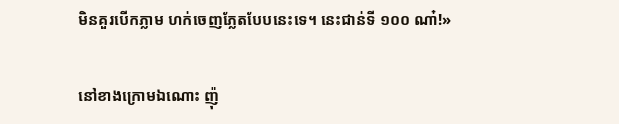មិនគួរបើកភ្លាម ហក់ចេញភ្លែតបែបនេះទេ។ នេះជាន់ទី ១០០ ណា៎!»

នៅខាងក្រោមឯណោះ ញ៉ុ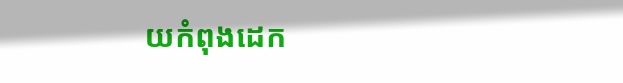យកំពុងដេក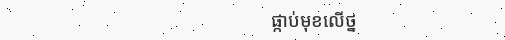ផ្កាប់មុខលើថ្ន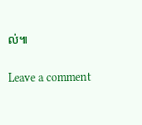ល់៕

Leave a comment